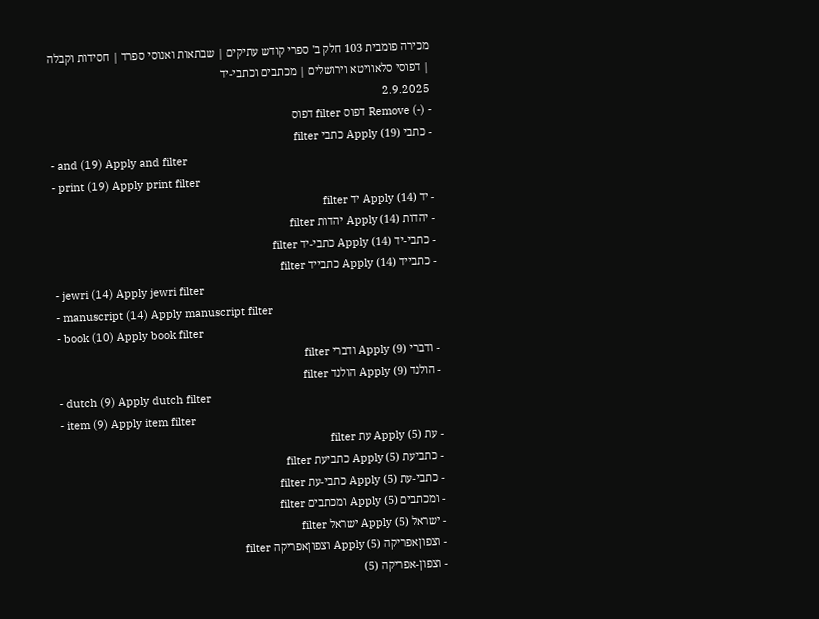מכירה פומבית 103 חלק ב' ספרי קודש עתיקים | שבתאות ואנוסי ספרד | חסידות וקבלה | דפוסי סלאוויטא וירושלים | מכתבים וכתבי-יד
2.9.2025
- (-) Remove דפוס filter דפוס
- כתבי (19) Apply כתבי filter
- and (19) Apply and filter
- print (19) Apply print filter
- יד (14) Apply יד filter
- יהדות (14) Apply יהדות filter
- כתבי-יד (14) Apply כתבי-יד filter
- כתבייד (14) Apply כתבייד filter
- jewri (14) Apply jewri filter
- manuscript (14) Apply manuscript filter
- book (10) Apply book filter
- ודברי (9) Apply ודברי filter
- הולנד (9) Apply הולנד filter
- dutch (9) Apply dutch filter
- item (9) Apply item filter
- עת (5) Apply עת filter
- כתביעת (5) Apply כתביעת filter
- כתבי-עת (5) Apply כתבי-עת filter
- ומכתבים (5) Apply ומכתבים filter
- ישראל (5) Apply ישראל filter
- וצפוןאפריקה (5) Apply וצפוןאפריקה filter
- וצפון-אפריקה (5)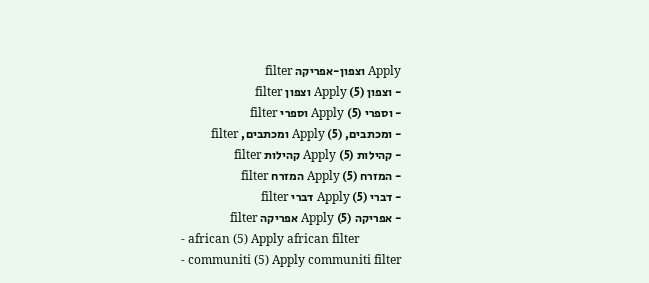Apply וצפון-אפריקה filter
- וצפון (5) Apply וצפון filter
- וספרי (5) Apply וספרי filter
- ומכתבים, (5) Apply ומכתבים, filter
- קהילות (5) Apply קהילות filter
- המזרח (5) Apply המזרח filter
- דברי (5) Apply דברי filter
- אפריקה (5) Apply אפריקה filter
- african (5) Apply african filter
- communiti (5) Apply communiti filter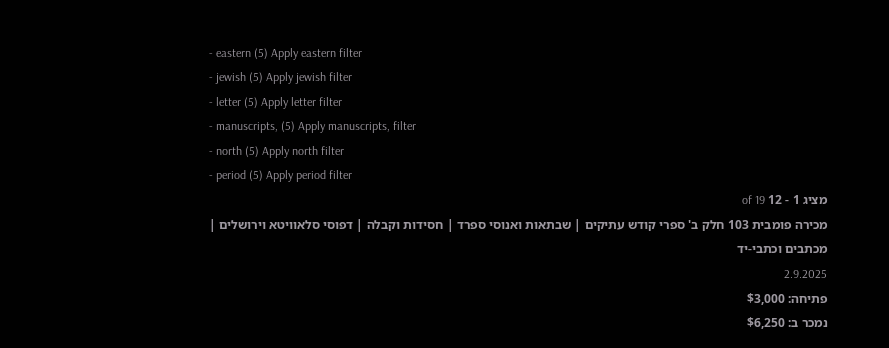- eastern (5) Apply eastern filter
- jewish (5) Apply jewish filter
- letter (5) Apply letter filter
- manuscripts, (5) Apply manuscripts, filter
- north (5) Apply north filter
- period (5) Apply period filter
מציג 1 - 12 of 19
מכירה פומבית 103 חלק ב' ספרי קודש עתיקים | שבתאות ואנוסי ספרד | חסידות וקבלה | דפוסי סלאוויטא וירושלים | מכתבים וכתבי-יד
2.9.2025
פתיחה: $3,000
נמכר ב: $6,250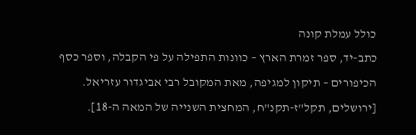כולל עמלת קונה
כתב-יד, ספר זמרת הארץ – כוונות התפילה על פי הקבלה, וספר כסף הכיפורים – תיקון למגיפה, מאת המקובל רבי אביגדור עזריאל. [ירושלים, תקל"ז-תקנ"ח, המחצית השנייה של המאה ה-18].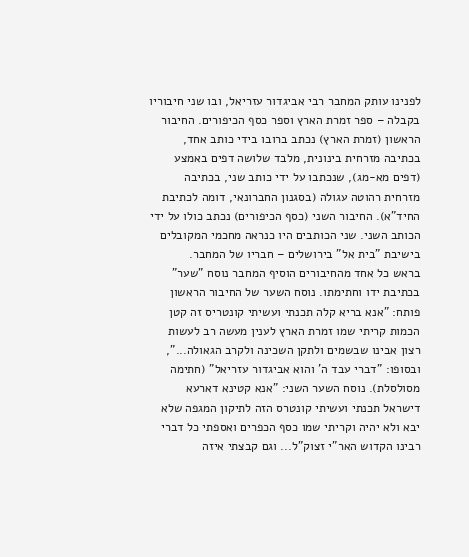לפנינו עותק המחבר רבי אביגדור עזריאל, ובו שני חיבוריו בקבלה – ספר זמרת הארץ וספר כסף הכיפורים. החיבור הראשון (זמרת הארץ) נכתב ברובו בידי כותב אחד, בכתיבה מזרחית בינונית, מלבד שלושה דפים באמצע (דפים מא-מג), שנכתבו על ידי כותב שני, בכתיבה מזרחית רהוטה עגולה (בסגנון החברונאי, דומה לכתיבת החיד"א). החיבור השני (כסף הכיפורים) נכתב כולו על ידי הכותב השני. שני הכותבים היו כנראה מחכמי המקובלים בישיבת "בית אל" בירושלים – חבריו של המחבר.
בראש כל אחד מהחיבורים הוסיף המחבר נוסח "שער" בכתיבת ידו וחתימתו. נוסח השער של החיבור הראשון פותח: "אנא בריא קלה תכנתי ועשיתי קונטריס זה קטן הכמות קריתי שמו זמרת הארץ לענין מעשה רב לעשות רצון אבינו שבשמים ולתקן השכינה ולקרב הגאולה...", ובסופו: "דברי עבד ה' והוא אביגדור עזריאל" (חתימה מסולסלת). נוסח השער השני: "אנא קטינא דארעא דישראל תכנתי ועשיתי קונטרס הזה לתיקון המגפה שלא יבא ולא יהיה וקריתי שמו כסף הכפרים ואספתי כל דברי רבינו הקדוש האר"י זצוק"ל... וגם קבצתי איזה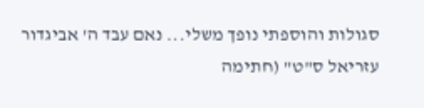סגולות והוספתי נופך משלי... נאם עבד ה' אביגדור עזריאל ס"ט" (חתימה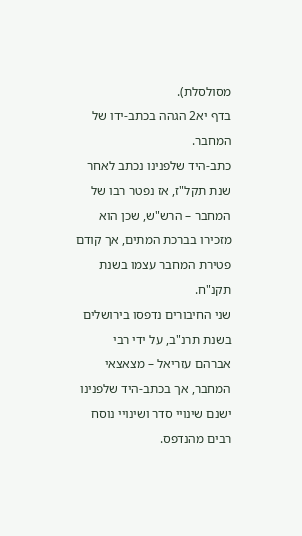מסולסלת).
בדף יא2 הגהה בכתב-ידו של המחבר.
כתב-היד שלפנינו נכתב לאחר שנת תקל"ז, אז נפטר רבו של המחבר – הרש"ש, שכן הוא מזכירו בברכת המתים, אך קודם פטירת המחבר עצמו בשנת תקנ"ח.
שני החיבורים נדפסו בירושלים בשנת תרנ"ב, על ידי רבי אברהם עזריאל – מצאצאי המחבר, אך בכתב-היד שלפנינו ישנם שינויי סדר ושינויי נוסח רבים מהנדפס.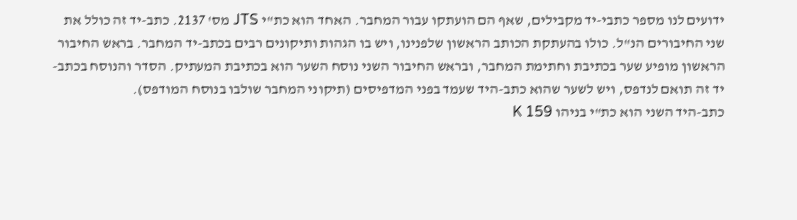ידועים לנו מספר כתבי-יד מקבילים, שאף הם הועתקו עבור המחבר. האחד הוא כת"י JTS מס' 2137. כתב-יד זה כולל את שני החיבורים הנ"ל. כולו בהעתקת הכותב הראשון שלפנינו, ויש בו הגהות ותיקונים רבים בכתב-יד המחבר. בראש החיבור הראשון מופיע שער בכתיבת וחתימת המחבר, ובראש החיבור השני נוסח השער הוא בכתיבת המעתיק. הסדר והנוסח בכתב-יד זה תואם לנדפס, ויש לשער שהוא כתב-היד שעמד בפני המדפיסים (תיקוני המחבר שולבו בנוסח המודפס).
כתב-היד השני הוא כת"י בניהו K 159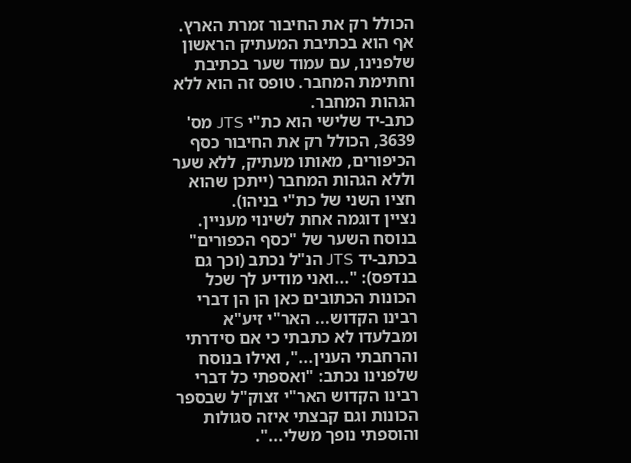הכולל רק את החיבור זמרת הארץ. אף הוא בכתיבת המעתיק הראשון שלפנינו, עם עמוד שער בכתיבת וחתימת המחבר. טופס זה הוא ללא הגהות המחבר.
כתב-יד שלישי הוא כת"י JTS מס' 3639, הכולל רק את החיבור כסף הכיפורים, מאותו מעתיק, ללא שער וללא הגהות המחבר (ייתכן שהוא חציו השני של כת"י בניהו).
נציין דוגמה אחת לשינוי מעניין. בנוסח השער של "כסף הכפורים" בכתב-יד JTS הנ"ל נכתב (וכך גם בנדפס): "...ואני מודיע לך שכל הכונות הכתובים כאן הן הן דברי רבינו הקדוש... האר"י זיע"א ומבלעדו לא כתבתי כי אם סידרתי והרחבתי הענין...", ואילו בנוסח שלפנינו נכתב: "ואספתי כל דברי רבינו הקדוש האר"י זצוק"ל שבספר הכונות וגם קבצתי איזה סגולות והוספתי נופך משלי...".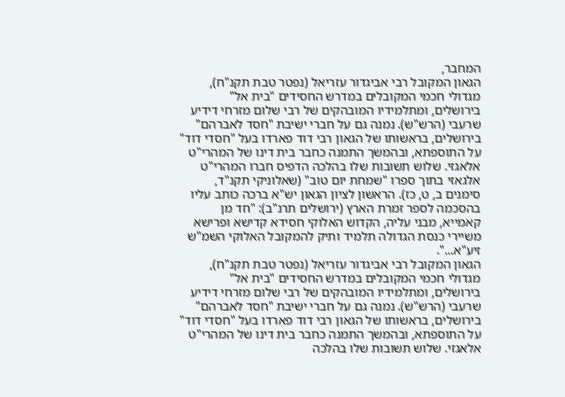המחבר,
הגאון המקובל רבי אביגדור עזריאל (נפטר טבת תקנ"ח), מגדולי חכמי המקובלים במדרש החסידים "בית אל" בירושלים, ומתלמידיו המובהקים של רבי שלום מזרחי דידיע שרעבי (הרש"ש). נמנה גם על חברי ישיבת "חסד לאברהם" בירושלים, בראשותו של הגאון רבי דוד פארדו בעל "חסדי דוד" על התוספתא, ובהמשך התמנה כחבר בית דינו של המהרי"ט אלאגזי. שלוש תשובות שלו בהלכה הדפיס חברו המהרי"ט אלגאזי בתוך ספרו "שמחת יום טוב" (שאלוניקי תקנ"ד, סימנים ב, ט, כז). הראשון לציון הגאון יש"א ברכה כותב עליו בהסכמה לספר זמרת הארץ (ירושלים תרנ"ב): "חד מן קאמייא, מבני עליה, הקדוש האלוקי חסידא קדישא ופרישא משיירי כנסת הגדולה תלמיד ותיק להמקובל האלוקי השמ"ש זיע"א...".
הגאון המקובל רבי אביגדור עזריאל (נפטר טבת תקנ"ח), מגדולי חכמי המקובלים במדרש החסידים "בית אל" בירושלים, ומתלמידיו המובהקים של רבי שלום מזרחי דידיע שרעבי (הרש"ש). נמנה גם על חברי ישיבת "חסד לאברהם" בירושלים, בראשותו של הגאון רבי דוד פארדו בעל "חסדי דוד" על התוספתא, ובהמשך התמנה כחבר בית דינו של המהרי"ט אלאגזי. שלוש תשובות שלו בהלכה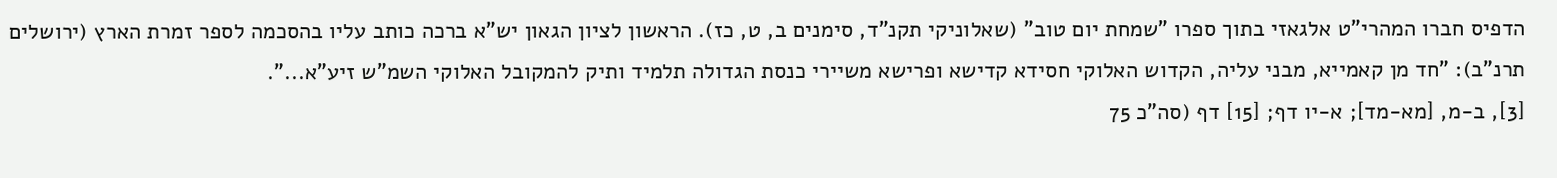הדפיס חברו המהרי"ט אלגאזי בתוך ספרו "שמחת יום טוב" (שאלוניקי תקנ"ד, סימנים ב, ט, כז). הראשון לציון הגאון יש"א ברכה כותב עליו בהסכמה לספר זמרת הארץ (ירושלים תרנ"ב): "חד מן קאמייא, מבני עליה, הקדוש האלוקי חסידא קדישא ופרישא משיירי כנסת הגדולה תלמיד ותיק להמקובל האלוקי השמ"ש זיע"א...".
[3], ב-מ, [מא-מד]; א-יו דף; [15] דף (סה"כ 75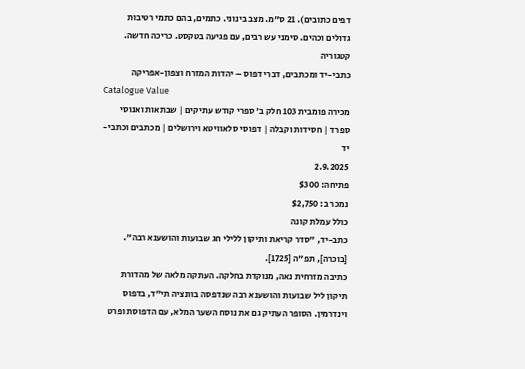דפים כתובים). 21 ס"מ. מצב בינוני. כתמים, בהם כתמי רטיבות גדולים וכהים. סימני עש רבים, עם פגיעה בטקסט. כריכה חדשה.
קטגוריה
כתבי-יד ומכתבים, דברי דפוס – יהדות המזרח וצפון-אפריקה
Catalogue Value
מכירה פומבית 103 חלק ב' ספרי קודש עתיקים | שבתאות ואנוסי ספרד | חסידות וקבלה | דפוסי סלאוויטא וירושלים | מכתבים וכתבי-יד
2.9.2025
פתיחה: $300
נמכר ב: $2,750
כולל עמלת קונה
כתב-יד, "סדר קריאת ותיקון ללילי חג שבועות והושענא רבה". [בוכרה], תפ"ה [1725].
כתיבה מזרחית נאה, מנוקדת בחלקה. העתקה מלאה של מהדורת תיקון ליל שבועות והושענא רבה שנדפסה בוונציה תי"ד, בדפוס וינדרמין. הסופר העתיק גם את נוסח השער המלא, עם הדפוסת ופרט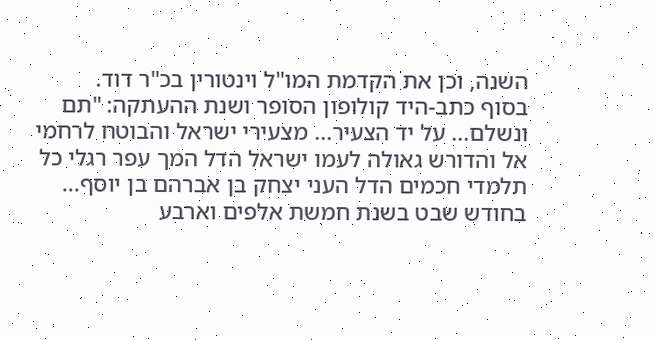השנה, וכן את הקדמת המו"ל וינטורין בכ"ר דוד.
בסוף כתב-היד קולופון הסופר ושנת ההעתקה: "תם ונשלם... על יד הצעיר... מצעירי ישראל והבוטח לרחמי אל והדורש גאולה לעמו ישראל הדל המך עפר רגלי כל תלמדי חכמים הדל העני יצחק בן אברהם בן יוסף... בחודש שבט בשנת חמשת אלפים וארבע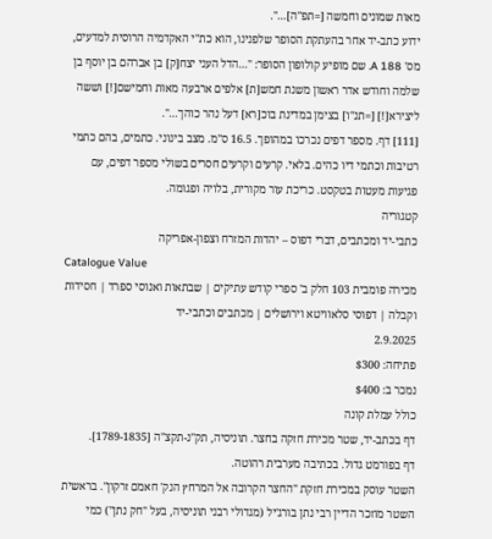מאות שמונים וחמשה [=תפ"ה]...".
ידוע כתב-יד אחר בהעתקת הסופר שלפנינו, הוא כת"י האקדמיה הרוסית למדעים, מס' A 188. שם מופיע קולופון הסופר: "...הדל העני יצח[ק] בן אברהם בן יוסף בן שלמה וחודש אדר ראשון משנת חמש[ת] אלפים ארבעה מאות וחמישם[!] וששה ליצירא[!] [=תנ"ו] בצימן במדינת בוכ[רא] דעל נהר כוהך...".
[111] דף. מספר דפים נכרכו במהופך. 16.5 ס"מ. מצב בינוני. כתמים, בהם כתמי רטיבות וכתמי דיו כהים. בלאי. קרעים וקרעים חסרים בשולי מספר דפים, עם פגיעות מעטות בטקסט. כריכת עור מקורית, בלויה ופגומה.
קטגוריה
כתבי-יד ומכתבים, דברי דפוס – יהדות המזרח וצפון-אפריקה
Catalogue Value
מכירה פומבית 103 חלק ב' ספרי קודש עתיקים | שבתאות ואנוסי ספרד | חסידות וקבלה | דפוסי סלאוויטא וירושלים | מכתבים וכתבי-יד
2.9.2025
פתיחה: $300
נמכר ב: $400
כולל עמלת קונה
דף בכתב-יד, שטר מכירת חזקה בחצר. תוניסיה, תק"נ-תקצ"ה [1789-1835].
דף בפורמט גדול. בכתיבה מערבית רהוטה.
השטר עוסק במכירת חזקת "החצר הקרובה אל המרחץ הנק' חאמם זרקון". בראשית השטר מוזכר הדיין רבי נתן בורג'יל (מגדולי רבני תוניסיה, בעל "חק נתן") כמי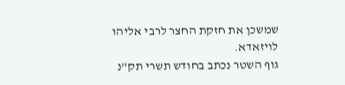שמשכן את חזקת החצר לרבי אליהו לויזאדא.
גוף השטר נכתב בחודש תשרי תק"נ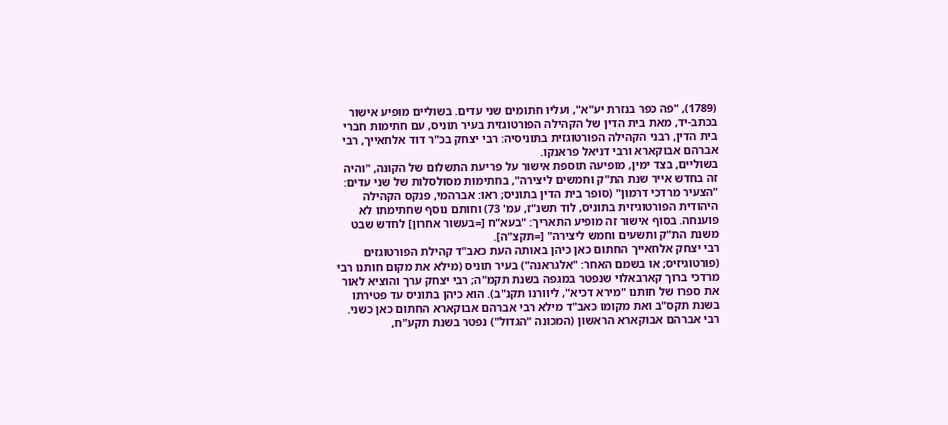(1789), "פה כפר בנזרת יע"א", ועליו חתומים שני עדים. בשוליים מופיע אישור בכתב-יד, מאת בית הדין של הקהילה הפורטוגזית בעיר תוניס, עם חתימות חברי בית הדין, רבני הקהילה הפורטוגזית בתוניסיה: רבי יצחק בכ"ר דוד אלחאייך, רבי אברהם אבוקארא ורבי דניאל פראנקו.
בשוליים, בצד ימין, מופיעה תוספת אישור על פריעת התשלום של הקונה, "והיה זה בחדש אייר שנת הת"ק וחמשים ליצירה", בחתימות מסולסלות של שני עדים: "הצעיר מרדכי דרמון" (סופר בית הדין בתוניס; ראו: אברהמי, פנקס הקהילה היהודית הפורטוגיזית בתוניס, לוד תשנ"ז, עמ' 73) וחותם נוסף שחתימתו לא פוענחה. בסוף אישור זה מופיע התאריך: "בעא"ח [=בעשור אחרון] לחדש שבט משנת הת"ק ותשעים וחמש ליצירה" [=תקצ"ה].
רבי יצחק אלחאייך החתום כאן כיהן באותה העת כאב"ד קהילת הפורטוגזים (פורטוגיזיס; או בשמם האחר: "אלגראנה") בעיר תוניס (מילא את מקום חותנו רבי מרדכי ברוך קארבאלוי שנפטר במגפה בשנת תקמ"ה; רבי יצחק ערך והוציא לאור את ספרו של חותנו "מירא דכיא", ליוורנו תקנ"ב). הוא כיהן בתוניס עד פטירתו בשנת תקס"ב ואת מקומו כאב"ד מילא רבי אברהם אבוקארא החתום כאן כשני. רבי אברהם אבוקארא הראשון (המכונה "הגדול") נפטר בשנת תקע"ח,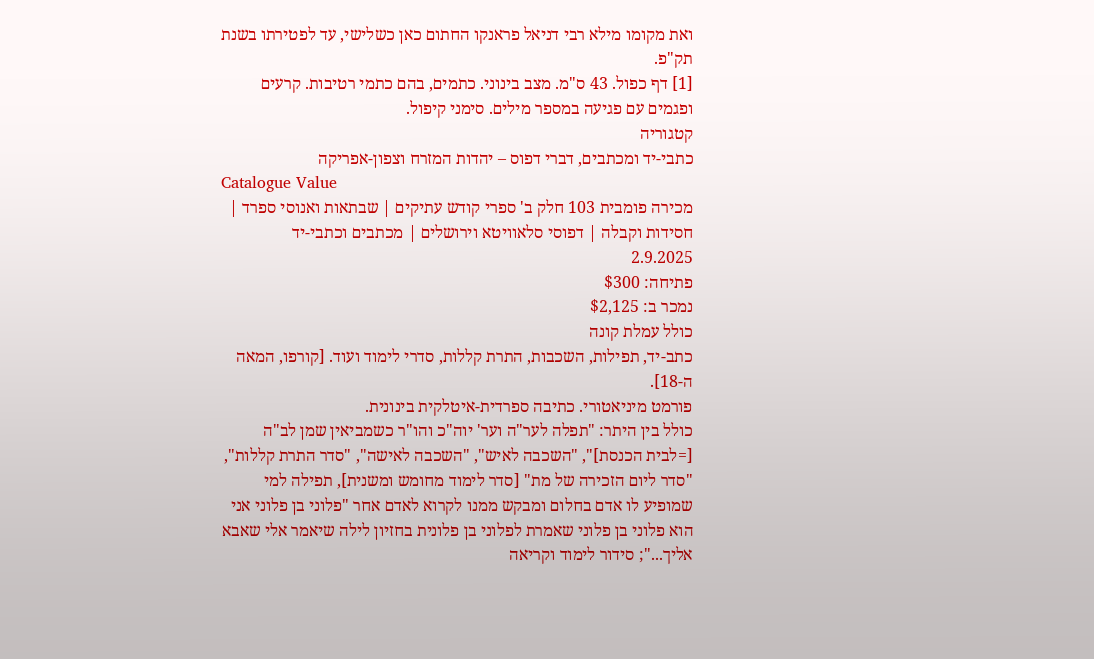ואת מקומו מילא רבי דניאל פראנקו החתום כאן כשלישי, עד לפטירתו בשנת תק"פ.
[1] דף כפול. 43 ס"מ. מצב בינוני. כתמים, בהם כתמי רטיבות. קרעים ופגמים עם פגיעה במספר מילים. סימני קיפול.
קטגוריה
כתבי-יד ומכתבים, דברי דפוס – יהדות המזרח וצפון-אפריקה
Catalogue Value
מכירה פומבית 103 חלק ב' ספרי קודש עתיקים | שבתאות ואנוסי ספרד | חסידות וקבלה | דפוסי סלאוויטא וירושלים | מכתבים וכתבי-יד
2.9.2025
פתיחה: $300
נמכר ב: $2,125
כולל עמלת קונה
כתב-יד, תפילות, השכבות, התרת קללות, סדרי לימוד ועוד. [קורפו, המאה ה-18].
פורמט מיניאטורי. כתיבה ספרדית-איטלקית בינונית.
כולל בין היתר: "תפלה לער"ה וער' יוה"כ והו"ר כשמביאין שמן לב"ה [=לבית הכנסת]", "השכבה לאיש", "השכבה לאישה", "סדר התרת קללות", "סדר ליום הזכירה של מת" [סדר לימוד מחומש ומשנית], תפילה למי שמופיע לו אדם בחלום ומבקש ממנו לקרוא לאדם אחר "פלוני בן פלוני אני הוא פלוני בן פלוני שאמרת לפלוני בן פלונית בחזיון לילה שיאמר אלי שאבא אליך..."; סידור לימוד וקריאה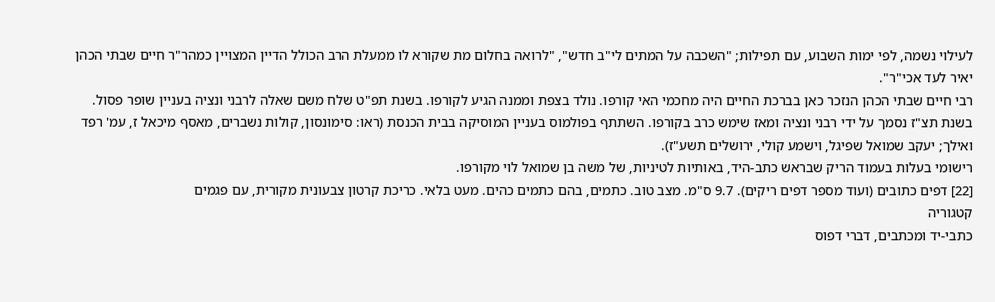לעילוי נשמה, לפי ימות השבוע, עם תפילות; "השכבה על המתים לי"ב חדש", "לרואה בחלום מת שקורא לו ממעלת הרב הכולל הדיין המצויין כמהר"ר חיים שבתי הכהן יאיר לעד אכי"ר".
רבי חיים שבתי הכהן הנזכר כאן בברכת החיים היה מחכמי האי קורפו. נולד בצפת וממנה הגיע לקורפו. בשנת תפ"ט שלח משם שאלה לרבני ונציה בעניין שופר פסול. בשנת תצ"ז נסמך על ידי רבני ונציה ומאז שימש כרב בקורפו. השתתף בפולמוס בעניין המוסיקה בבית הכנסת (ראו: סימונסון, קולות נשברים, מאסף מיכאל ז, עמ' רפד ואילך; יעקב שמואל שפיגל, וישמע קולי, ירושלים תשע"ז).
רישומי בעלות בעמוד הריק שבראש כתב-היד, באותיות לטיניות, של משה בן שמואל לוי מקורפו.
[22] דפים כתובים (ועוד מספר דפים ריקים). 9.7 ס"מ. מצב טוב. כתמים, בהם כתמים כהים. מעט בלאי. כריכת קרטון צבעונית מקורית, עם פגמים
קטגוריה
כתבי-יד ומכתבים, דברי דפוס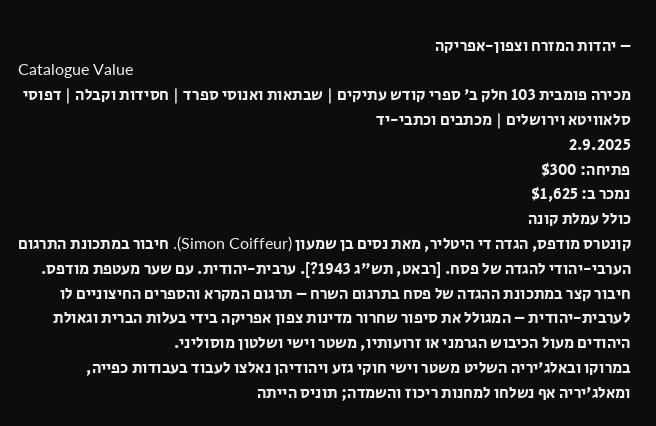– יהדות המזרח וצפון-אפריקה
Catalogue Value
מכירה פומבית 103 חלק ב' ספרי קודש עתיקים | שבתאות ואנוסי ספרד | חסידות וקבלה | דפוסי סלאוויטא וירושלים | מכתבים וכתבי-יד
2.9.2025
פתיחה: $300
נמכר ב: $1,625
כולל עמלת קונה
קונטרס מודפס, הגדה די היטליר, מאת נסים בן שמעון (Simon Coiffeur). חיבור במתכונת התרגום הערבי-יהודי להגדה של פסח. [רבאט, תש"ג 1943?]. ערבית-יהודית. עם שער מעטפת מודפס.
חיבור קצר במתכונת ההגדה של פסח בתרגום השרח – תרגום המקרא והספרים החיצוניים לו לערבית-יהודית – המגולל את סיפור שחרור מדינות צפון אפריקה בידי בעלות הברית וגאולת היהודים מעול הכיבוש הגרמני או זרועותיו, משטר וישי ושלטון מוסוליני.
במרוקו ובאלג'יריה השליט משטר וישי חוקי גזע ויהודיהן נאלצו לעבוד בעבודות כפייה, ומאלג'יריה אף נשלחו למחנות ריכוז והשמדה; תוניס הייתה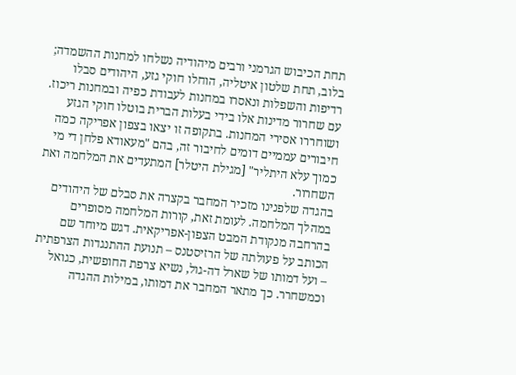תחת הכיבוש הגרמני ורבים מיהודיה נשלחו למחנות ההשמדה; בלוב, תחת שלטון איטליה, הוחלו חוקי גזע, היהודים סבלו רדיפות והשפלות ונאסרו במחנות לעבודת כפיה ובמחנות ריכוז. עם שחרור מדינות אלו בידי בעלות הברית בוטלו חוקי הגזע ושוחררו אסירי המחנות. בתקופה זו יצאו בצפון אפריקה כמה חיבורים עממיים דומים לחיבור זה, בהם "מעאודא פלחן די מי כמוך עלא היתליר" [מגילת היטלר] המתעדים את המלחמה ואת השחרור.
בהגדה שלפנינו מזכיר המחבר בקצרה את סבלם של היהודים במהלך המלחמה. לעומת זאת, קורות המלחמה מסופרים בהרחבה מנקודת המבט הצפון-אפריקאית. דגש מיוחד שם הכותב על פעולתה של הרזיסטנס – תנועת ההתנגדות הצרפתית – ועל דמותו של שארל דה-גול, נשיא צרפת החופשית, כגואל וכמשחרר. כך מתאר המחבר את דמותו, במילות ההגדה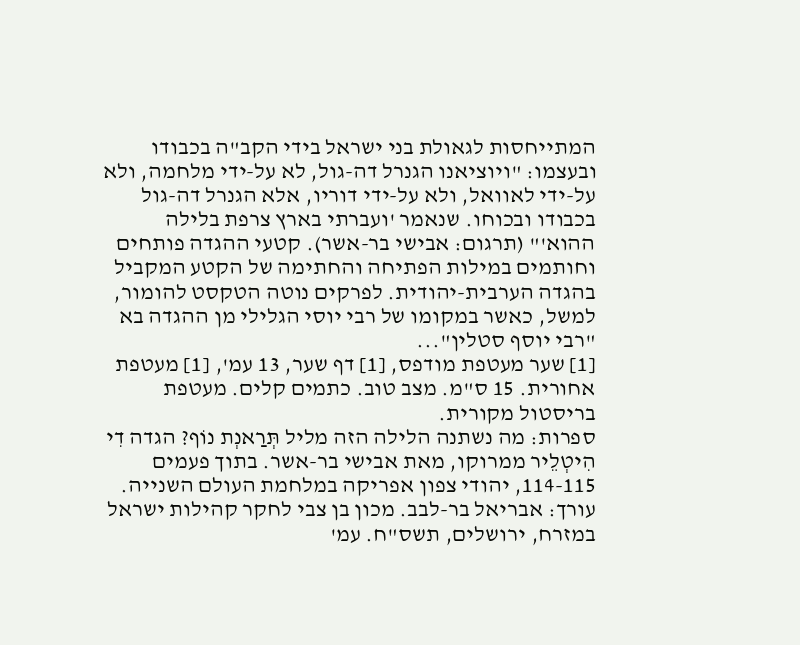המתייחסות לגאולת בני ישראל בידי הקב"ה בכבודו ובעצמו: "ויוציאנו הגנרל דה-גול, לא על-ידי מלחמה, ולא על-ידי לאוואל, ולא על-ידי דוריו, אלא הגנרל דה-גול בכבודו ובכוחו. שנאמר 'ועברתי בארץ צרפת בלילה ההוא'" (תרגום: אבישי בר-אשר). קטעי ההגדה פותחים וחותמים במילות הפתיחה והחתימה של הקטע המקביל בהגדה הערבית-יהודית. לפרקים נוטה הטקסט להומור, למשל, כאשר במקומו של רבי יוסי הגלילי מן ההגדה בא "רבי יוסף סטלין"...
[1] שער מעטפת מודפס, [1] דף שער, 13 עמ', [1] מעטפת אחורית. 15 ס"מ. מצב טוב. כתמים קלים. מעטפת בריסטול מקורית.
ספרות: מה נשתנה הלילה הזה מליל תְּרַאנְת נוֹף? הגדה דִי הִיטְלֵיר ממרוקו, מאת אבישי בר-אשר. בתוך פעמים 114-115, יהודי צפון אפריקה במלחמת העולם השנייה. עורך: אבריאל בר-לבב. מכון בן צבי לחקר קהילות ישראל במזרח, ירושלים, תשס"ח. עמ'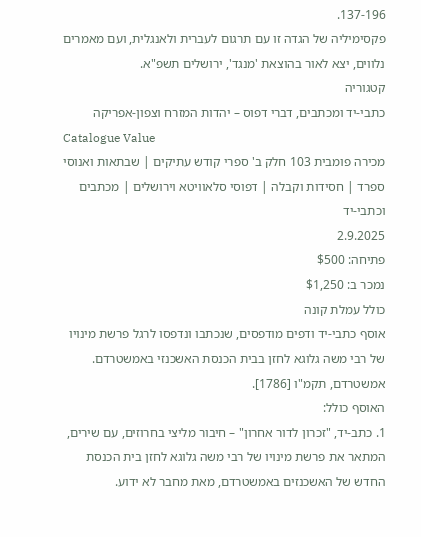137-196.
פקסימיליה של הגדה זו עם תרגום לעברית ולאנגלית, ועם מאמרים נלווים, יצא לאור בהוצאת 'מנגד', ירושלים תשפ"א.
קטגוריה
כתבי-יד ומכתבים, דברי דפוס – יהדות המזרח וצפון-אפריקה
Catalogue Value
מכירה פומבית 103 חלק ב' ספרי קודש עתיקים | שבתאות ואנוסי ספרד | חסידות וקבלה | דפוסי סלאוויטא וירושלים | מכתבים וכתבי-יד
2.9.2025
פתיחה: $500
נמכר ב: $1,250
כולל עמלת קונה
אוסף כתבי-יד ודפים מודפסים, שנכתבו ונדפסו לרגל פרשת מינויו של רבי משה גלוגא לחזן בבית הכנסת האשכנזי באמשטרדם. אמשטרדם, תקמ"ו [1786].
האוסף כולל:
1. כתב-יד, "זכרון לדור אחרון" – חיבור מליצי בחרוזים, עם שירים, המתאר את פרשת מינויו של רבי משה גלוגא לחזן בית הכנסת החדש של האשכנזים באמשטרדם, מאת מחבר לא ידוע.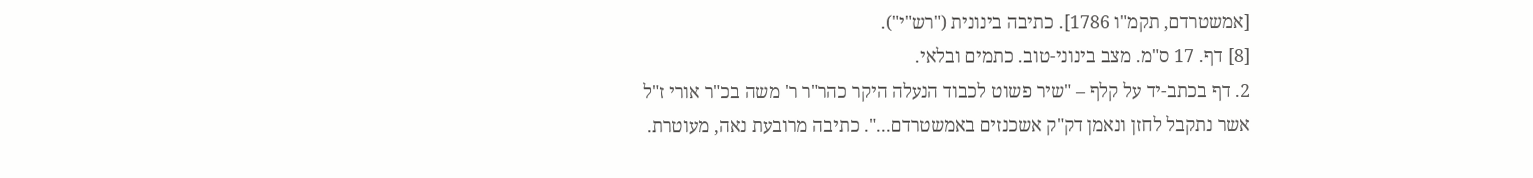[אמשטרדם, תקמ"ו 1786]. כתיבה בינונית ("רש"י").
[8] דף. 17 ס"מ. מצב בינוני-טוב. כתמים ובלאי.
2. דף בכתב-יד על קלף – "שיר פשוט לכבוד הנעלה היקר כהר"ר ר' משה בכ"ר אורי ז"ל אשר נתקבל לחזן ונאמן דק"ק אשכנזים באמשטרדם...". כתיבה מרובעת נאה, מעוטרת.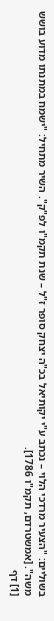בשוליים: "הצעיר מרדכי הלוי – נכתב ע"י יקותיאל בכ"ה יצחק סופר ז"ל – שנת תקמ"ו לפ"ק". השיר מתחיל: "ישמח במתנתו מדוע בושש משה". [אמשטרדם, תקמ"ו 1786].
[1] דף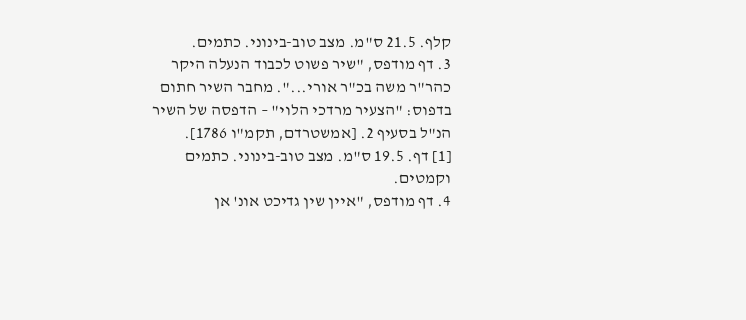קלף. 21.5 ס"מ. מצב טוב-בינוני. כתמים.
3. דף מודפס, "שיר פשוט לכבוד הנעלה היקר כהר"ר משה בכ"ר אורי...". מחבר השיר חתום בדפוס: "הצעיר מרדכי הלוי" – הדפסה של השיר הנ"ל בסעיף 2. [אמשטרדם, תקמ"ו 1786].
[1] דף. 19.5 ס"מ. מצב טוב-בינוני. כתמים וקמטים.
4. דף מודפס, "איין שין גדיכט אונ' אן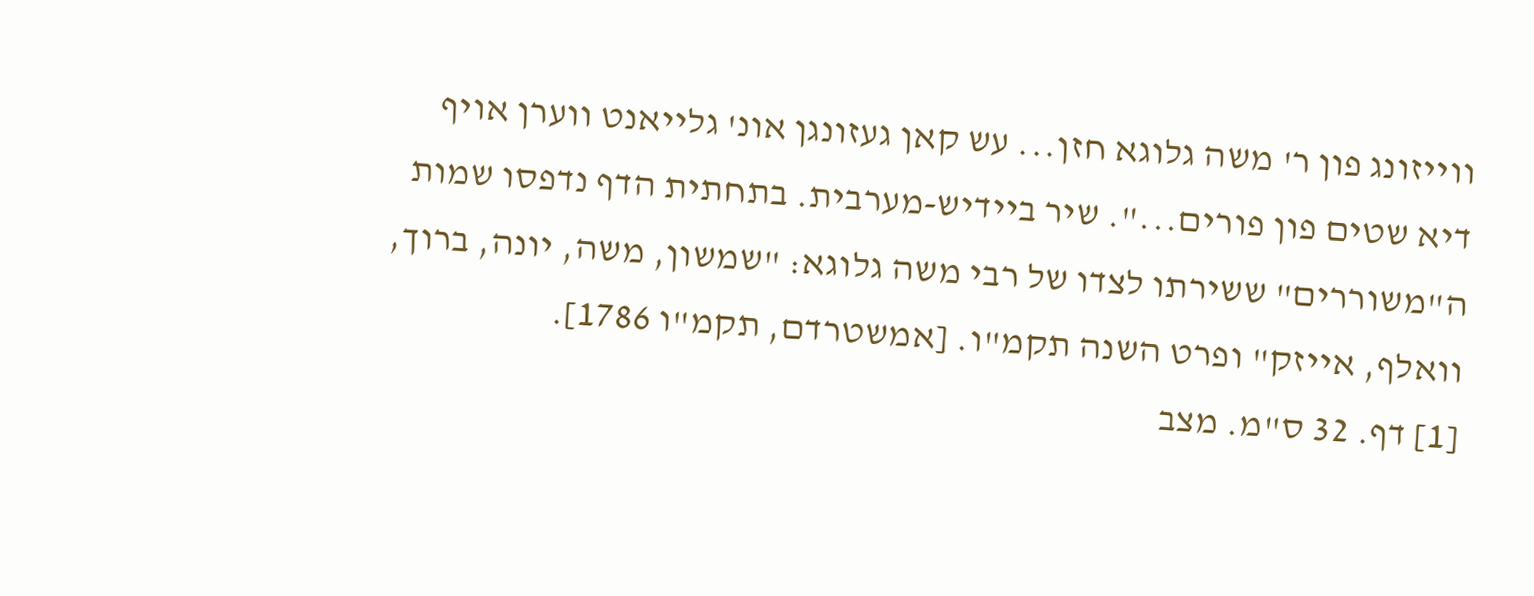ווייזונג פון ר' משה גלוגא חזן... עש קאן געזונגן אונ' גלייאנט ווערן אויף דיא שטים פון פורים...". שיר ביידיש-מערבית. בתחתית הדף נדפסו שמות ה"משוררים" ששירתו לצדו של רבי משה גלוגא: "שמשון, משה, יונה, ברוך, וואלף, אייזק" ופרט השנה תקמ"ו. [אמשטרדם, תקמ"ו 1786].
[1] דף. 32 ס"מ. מצב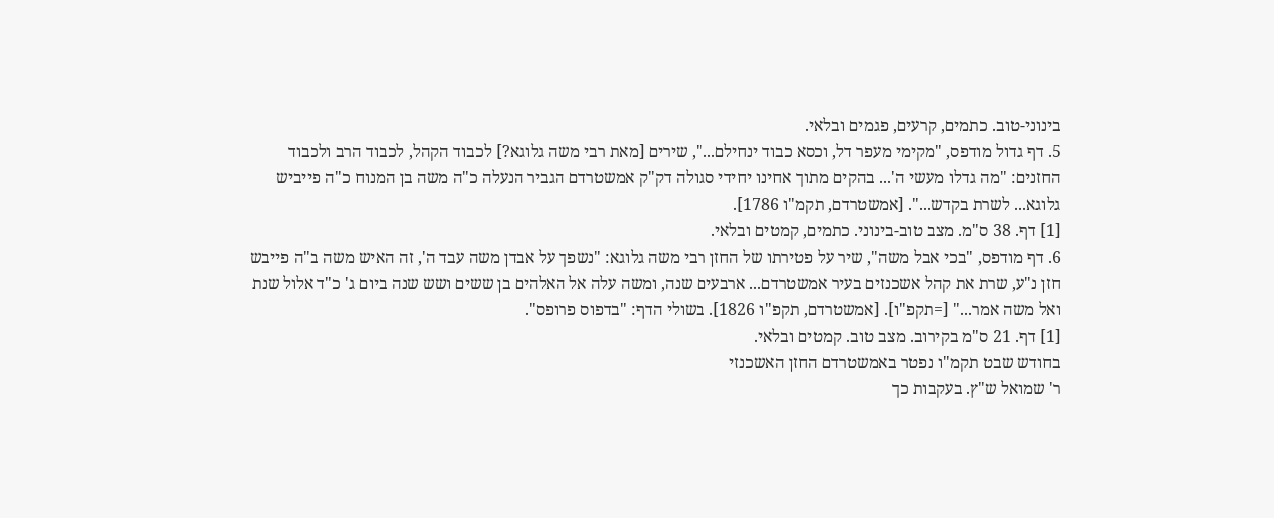בינוני-טוב. כתמים, קרעים, פגמים ובלאי.
5. דף גדול מודפס, "מקימי מעפר דל, וכסא כבוד ינחילם...", שירים [מאת רבי משה גלוגא?] לכבוד הקהל, לכבוד הרב ולכבוד החזנים: "מה גדלו מעשי ה'... בהקים מתוך אחינו יחידי סגולה דק"ק אמשטרדם הגביר הנעלה כ"ה משה בן המנוח כ"ה פייביש גלוגא... לשרת בקדש...". [אמשטרדם, תקמ"ו 1786].
[1] דף. 38 ס"מ. מצב טוב-בינוני. כתמים, קמטים ובלאי.
6. דף מודפס, "בכי אבל משה", שיר על פטירתו של החזן רבי משה גלוגא: "נשפך על אבדן משה עבד ה', זה האיש משה ב"ה פייבש חזן נ"ע, שרת את קהל אשכנזים בעיר אמשטרדם... ארבעים שנה, ומשה עלה אל האלהים בן ששים ושש שנה ביום ג' כ"ד אלול שנת ואל משה אמר..." [=תקפ"ו]. [אמשטרדם, תקפ"ו 1826]. בשולי הדף: "בדפוס פרופס".
[1] דף. 21 ס"מ בקירוב. מצב טוב. קמטים ובלאי.
בחודש שבט תקמ"ו נפטר באמשטרדם החזן האשכנזי
ר' שמואל ש"ץ. בעקבות כך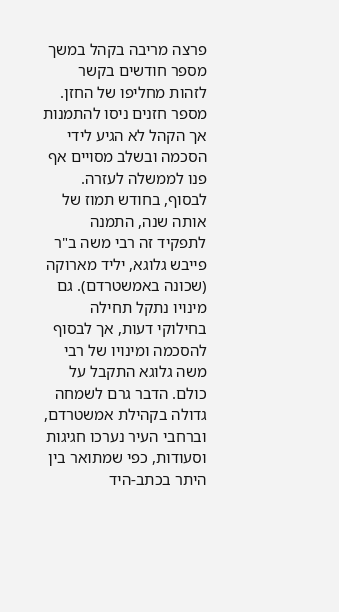פרצה מריבה בקהל במשך מספר חודשים בקשר לזהות מחליפו של החזן. מספר חזנים ניסו להתמנות אך הקהל לא הגיע לידי הסכמה ובשלב מסויים אף פנו לממשלה לעזרה. לבסוף, בחודש תמוז של אותה שנה, התמנה לתפקיד זה רבי משה ב"ר פייבש גלוגא, יליד מארוקה (שכונה באמשטרדם). גם מינויו נתקל תחילה בחילוקי דעות, אך לבסוף להסכמה ומינויו של רבי משה גלוגא התקבל על כולם. הדבר גרם לשמחה גדולה בקהילת אמשטרדם, וברחבי העיר נערכו חגיגות וסעודות, כפי שמתואר בין היתר בכתב-היד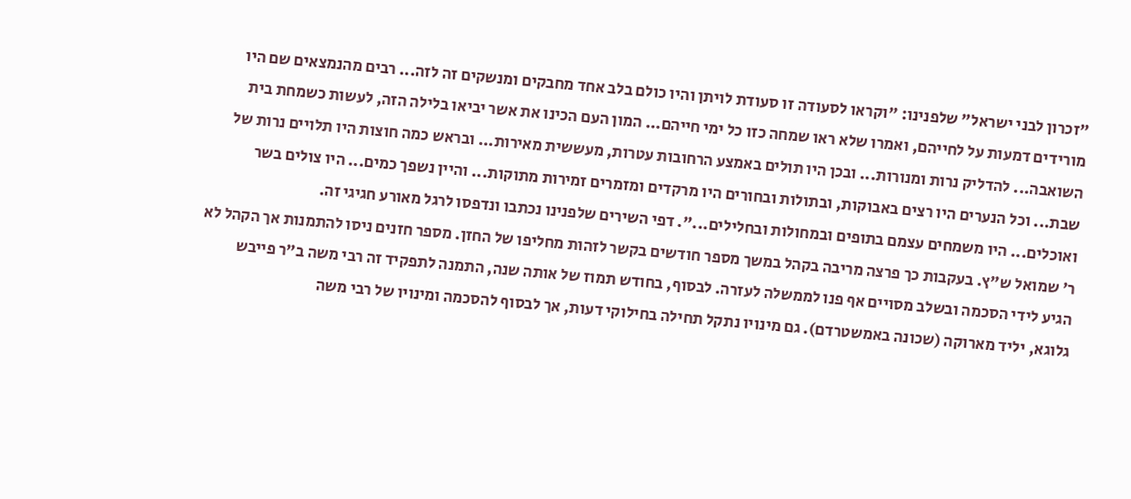"זכרון לבני ישראל" שלפנינו: "וקראו לסעודה זו סעודת לויתן והיו כולם בלב אחד מחבקים ומנשקים זה לזה... רבים מהנמצאים שם היו מורידים דמעות על לחייהם, ואמרו שלא ראו שמחה כזו כל ימי חייהם... המון העם הכינו את אשר יביאו בלילה הזה, לעשות כשמחת בית השואבה... להדליק נרות ומנורות... ובכן היו תולים באמצע הרחובות עטרות, מעששית מאירות... ובראש כמה חוצות היו תלויים נרות של שבת... וכל הנערים היו רצים באבוקות, ובתולות ובחורים היו מרקדים ומזמרים זמירות מתוקות... והיין נשפך כמים... היו צולים בשר ואוכלים... היו משמחים עצמם בתופים ובמחולות ובחלילים...". דפי השירים שלפנינו נכתבו ונדפסו לרגל מאורע חגיגי זה.
ר' שמואל ש"ץ. בעקבות כך פרצה מריבה בקהל במשך מספר חודשים בקשר לזהות מחליפו של החזן. מספר חזנים ניסו להתמנות אך הקהל לא הגיע לידי הסכמה ובשלב מסויים אף פנו לממשלה לעזרה. לבסוף, בחודש תמוז של אותה שנה, התמנה לתפקיד זה רבי משה ב"ר פייבש גלוגא, יליד מארוקה (שכונה באמשטרדם). גם מינויו נתקל תחילה בחילוקי דעות, אך לבסוף להסכמה ומינויו של רבי משה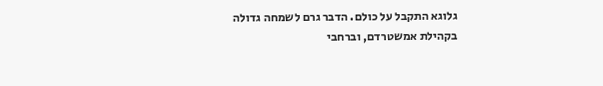גלוגא התקבל על כולם. הדבר גרם לשמחה גדולה בקהילת אמשטרדם, וברחבי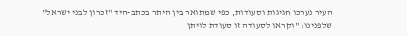העיר נערכו חגיגות וסעודות, כפי שמתואר בין היתר בכתב-היד "זכרון לבני ישראל" שלפנינו: "וקראו לסעודה זו סעודת לויתן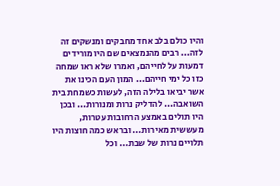והיו כולם בלב אחד מחבקים ומנשקים זה לזה... רבים מהנמצאים שם היו מורידים דמעות על לחייהם, ואמרו שלא ראו שמחה כזו כל ימי חייהם... המון העם הכינו את אשר יביאו בלילה הזה, לעשות כשמחת בית השואבה... להדליק נרות ומנורות... ובכן היו תולים באמצע הרחובות עטרות, מעששית מאירות... ובראש כמה חוצות היו תלויים נרות של שבת... וכל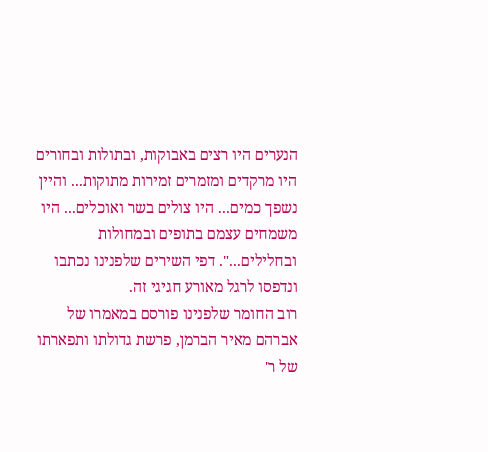הנערים היו רצים באבוקות, ובתולות ובחורים היו מרקדים ומזמרים זמירות מתוקות... והיין נשפך כמים... היו צולים בשר ואוכלים... היו משמחים עצמם בתופים ובמחולות ובחלילים...". דפי השירים שלפנינו נכתבו ונדפסו לרגל מאורע חגיגי זה.
רוב החומר שלפנינו פורסם במאמרו של אברהם מאיר הברמן, פרשת גדולתו ותפארתו של ר'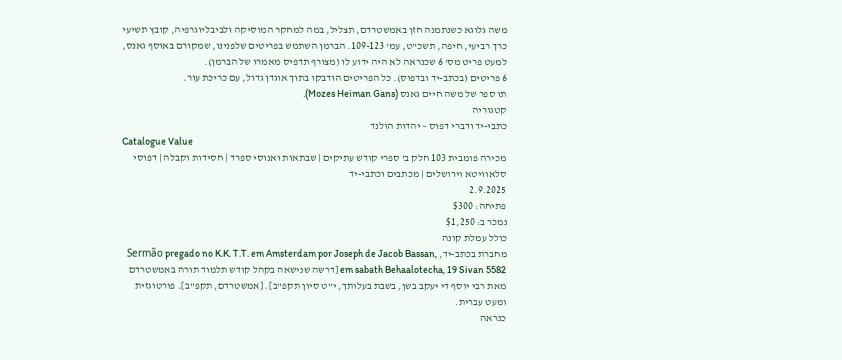משה גלוגא כשנתמנה חזן באמשטרדם, תצליל, במה למחקר המוסיקה ולביבליוגרפיה, קובץ תשיעי כרך רביעי, חיפה, תשכ"ט, עמ' 109-123. הברמן השתמש בפריטים שלפנינו, שמקורם באוסף גאנס, למעט פריט מס' 6 שכנראה לא היה ידוע לו (מצורף תדפיס מאמרו של הברמן).
6 פריטים (בכתב-יד ובדפוס). כל הפריטים הודבקו בתוך אוגדן גדול, עם כריכת עור.
תו ספר של משה חיים גאנס (Mozes Heiman Gans).
קטגוריה
כתבי-יד ודברי דפוס – יהדות הולנד
Catalogue Value
מכירה פומבית 103 חלק ב' ספרי קודש עתיקים | שבתאות ואנוסי ספרד | חסידות וקבלה | דפוסי סלאוויטא וירושלים | מכתבים וכתבי-יד
2.9.2025
פתיחה: $300
נמכר ב: $1,250
כולל עמלת קונה
מחברת בכתב-יד, Sermão pregado no K.K. T.T. em Amsterdam por Joseph de Jacob Bassan, em sabath Behaalotecha, 19 Sivan 5582 [דרשה שנישאה בקהל קודש תלמוד תורה באמשטרדם מאת רבי יוסף די יעקב בשן, בשבת בעלותך, י"ט סיון תקפ"ב]. [אמשטרדם, תקפ"ב]. פורטוגזית ומעט עברית.
כנראה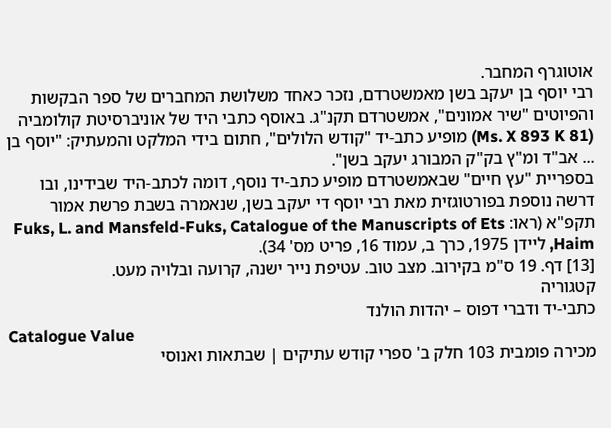אוטוגרף המחבר.
רבי יוסף בן יעקב בשן מאמשטרדם, נזכר כאחד משלושת המחברים של ספר הבקשות והפיוטים "שיר אמונים", אמשטרדם תקנ"ג. באוסף כתבי היד של אוניברסיטת קולומביה (Ms. X 893 K 81) מופיע כתב-יד "קודש הלולים", חתום בידי המלקט והמעתיק: "יוסף בן ... אב"ד ומ"ץ בק"ק המבורג יעקב בשן".
בספריית "עץ חיים" שבאמשטרדם מופיע כתב-יד נוסף, דומה לכתב-היד שבידינו, ובו דרשה נוספת בפורטוגזית מאת רבי יוסף די יעקב בשן, שנאמרה בשבת פרשת אמור תקפ"א (ראו: Fuks, L. and Mansfeld-Fuks, Catalogue of the Manuscripts of Ets Haim, ליידן 1975, כרך ב, עמוד 16, פריט מס' 34).
[13] דף. 19 ס"מ בקירוב. מצב טוב. עטיפת נייר ישנה, קרועה ובלויה מעט.
קטגוריה
כתבי-יד ודברי דפוס – יהדות הולנד
Catalogue Value
מכירה פומבית 103 חלק ב' ספרי קודש עתיקים | שבתאות ואנוסי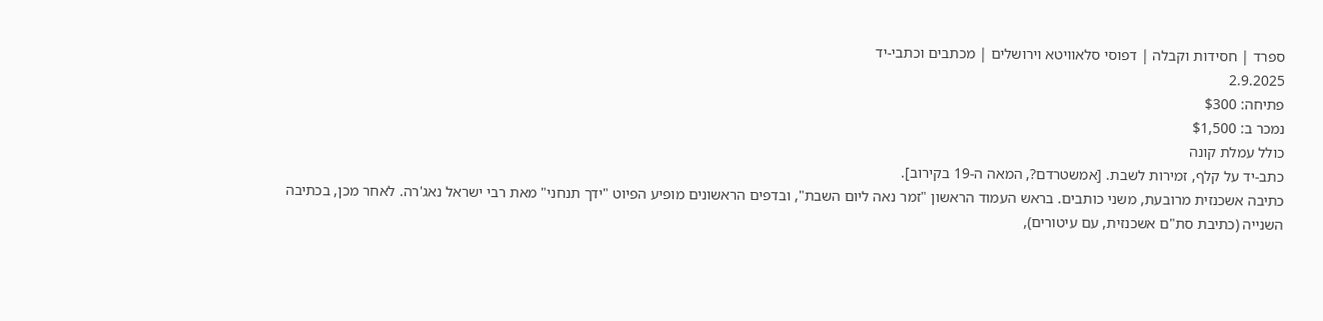ספרד | חסידות וקבלה | דפוסי סלאוויטא וירושלים | מכתבים וכתבי-יד
2.9.2025
פתיחה: $300
נמכר ב: $1,500
כולל עמלת קונה
כתב-יד על קלף, זמירות לשבת. [אמשטרדם?, המאה ה-19 בקירוב].
כתיבה אשכנזית מרובעת, משני כותבים. בראש העמוד הראשון "זמר נאה ליום השבת", ובדפים הראשונים מופיע הפיוט "ידך תנחני" מאת רבי ישראל נאג'רה. לאחר מכן, בכתיבה השנייה (כתיבת סת"ם אשכנזית, עם עיטורים),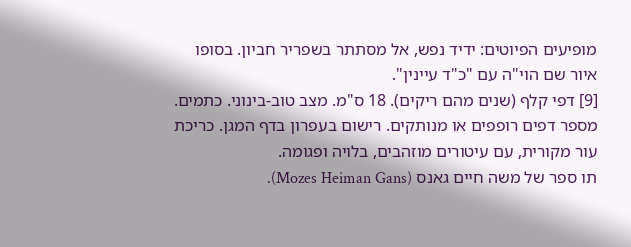מופיעים הפיוטים: ידיד נפש, אל מסתתר בשפריר חביון. בסופו איור שם הוי"ה עם "כ"ד עיינין".
[9] דפי קלף (שנים מהם ריקים). 18 ס"מ. מצב טוב-בינוני. כתמים. מספר דפים רופפים או מנותקים. רישום בעפרון בדף המגן. כריכת עור מקורית, עם עיטורים מוזהבים, בלויה ופגומה.
תו ספר של משה חיים גאנס (Mozes Heiman Gans).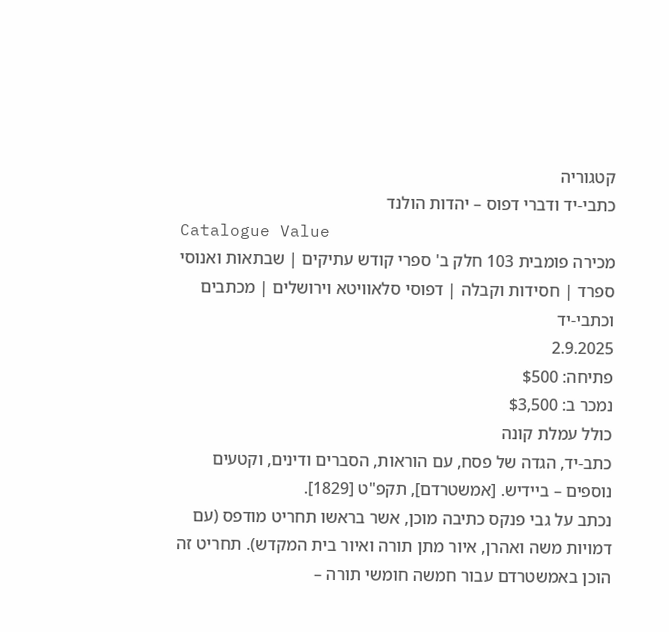קטגוריה
כתבי-יד ודברי דפוס – יהדות הולנד
Catalogue Value
מכירה פומבית 103 חלק ב' ספרי קודש עתיקים | שבתאות ואנוסי ספרד | חסידות וקבלה | דפוסי סלאוויטא וירושלים | מכתבים וכתבי-יד
2.9.2025
פתיחה: $500
נמכר ב: $3,500
כולל עמלת קונה
כתב-יד, הגדה של פסח, עם הוראות, הסברים ודינים, וקטעים נוספים – ביידיש. [אמשטרדם], תקפ"ט [1829].
נכתב על גבי פנקס כתיבה מוכן, אשר בראשו תחריט מודפס (עם דמויות משה ואהרן, איור מתן תורה ואיור בית המקדש). תחריט זה הוכן באמשטרדם עבור חמשה חומשי תורה –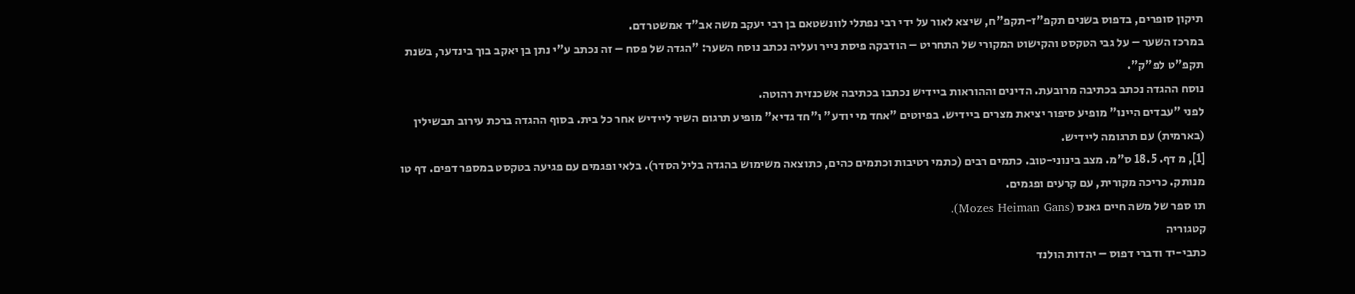תיקון סופרים, בדפוס בשנים תקפ"ז-תקפ"ח, שיצא לאור על ידי רבי נפתלי לוונשטאם בן רבי יעקב משה אב"ד אמשטרדם.
במרכז השער – על גבי הטקסט והקישוט המקורי של התחריט – הודבקה פיסת נייר ועליה נכתב נוסח השער: "הגדה של פסח – זה נכתב ע"י נתן בן יאקב בוך בינדער, בשנת תקפ"ט לפ"ק".
נוסח ההגדה נכתב בכתיבה מרובעת. הדינים וההוראות ביידיש נכתבו בכתיבה אשכנזית רהוטה.
לפני "עבדים היינו" מופיע סיפור יציאת מצרים ביידיש. בפיוטים "אחד מי יודע" ו"חד גדיא" מופיע תרגום השיר ליידיש אחר כל בית. בסוף ההגדה ברכת עירוב תבשילין (בארמית) עם תרגומה ליידיש.
[1], מ דף. 18.5 ס"מ. מצב בינוני-טוב. כתמים רבים (כתמי רטיבות וכתמים כהים, כתוצאה משימוש בהגדה בליל הסדר). בלאי ופגמים עם פגיעה בטקסט במספר דפים. דף טו מנותק. כריכה מקורית, עם קרעים ופגמים.
תו ספר של משה חיים גאנס (Mozes Heiman Gans).
קטגוריה
כתבי-יד ודברי דפוס – יהדות הולנד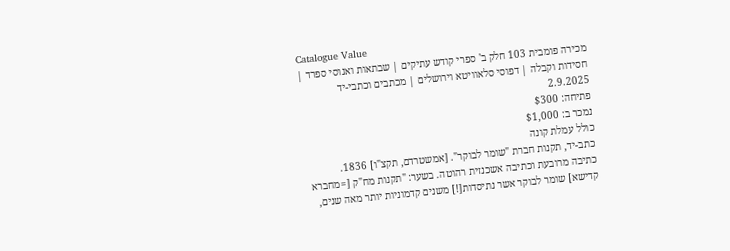Catalogue Value
מכירה פומבית 103 חלק ב' ספרי קודש עתיקים | שבתאות ואנוסי ספרד | חסידות וקבלה | דפוסי סלאוויטא וירושלים | מכתבים וכתבי-יד
2.9.2025
פתיחה: $300
נמכר ב: $1,000
כולל עמלת קונה
כתב-יד, תקנות חברת "שומר לבוקר". [אמשטרדם, תקצ"ו] 1836.
כתיבה מרובעת וכתיבה אשכנזית רהוטה. בשער: "תקנות מח"ק [=מחברא קדישא] שומר לבוקר אשר נתיסדות[!] משנים קדמוניות יותר מאה שנים,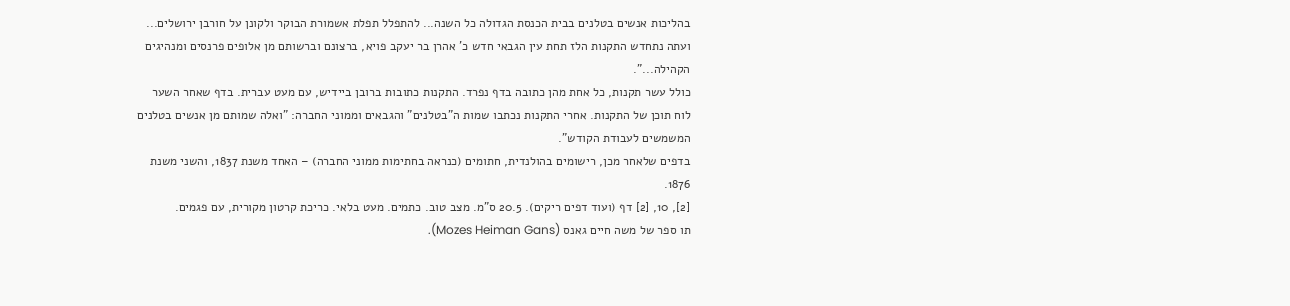בהליכות אנשים בטלנים בבית הכנסת הגדולה כל השנה... להתפלל תפלת אשמורת הבוקר ולקונן על חורבן ירושלים... ועתה נתחדש התקנות הלז תחת עין הגבאי חדש כ' אהרן בר יעקב פויא, ברצונם וברשותם מן אלופים פרנסים ומנהיגים הקהילה...".
כולל עשר תקנות, כל אחת מהן כתובה בדף נפרד. התקנות כתובות ברובן ביידיש, עם מעט עברית. בדף שאחר השער לוח תוכן של התקנות. אחרי התקנות נכתבו שמות ה"בטלנים" והגבאים וממוני החברה: "ואלה שמותם מן אנשים בטלנים המשמשים לעבודת הקודש".
בדפים שלאחר מכן, רישומים בהולנדית, חתומים (כנראה בחתימות ממוני החברה) – האחד משנת 1837, והשני משנת 1876.
[2], 10, [2] דף (ועוד דפים ריקים). 20.5 ס"מ. מצב טוב. כתמים. מעט בלאי. כריכת קרטון מקורית, עם פגמים.
תו ספר של משה חיים גאנס (Mozes Heiman Gans).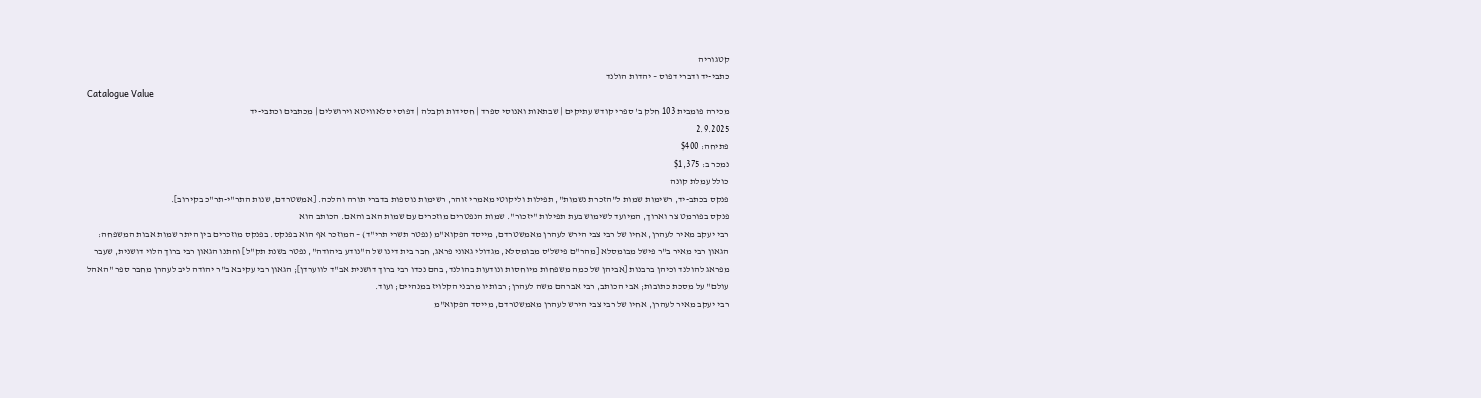קטגוריה
כתבי-יד ודברי דפוס – יהדות הולנד
Catalogue Value
מכירה פומבית 103 חלק ב' ספרי קודש עתיקים | שבתאות ואנוסי ספרד | חסידות וקבלה | דפוסי סלאוויטא וירושלים | מכתבים וכתבי-יד
2.9.2025
פתיחה: $400
נמכר ב: $1,375
כולל עמלת קונה
פנקס בכתב-יד, רשימות שמות ל"הזכרת נשמות", תפילות וליקוטי מאמרי זוהר, רשימות נוספות בדברי תורה והלכה. [אמשטרדם, שנות התר"י-תר"כ בקירוב].
פנקס בפורמט צר וארוך, המיועד לשימוש בעת תפילות "יזכור". שמות הנפטרים מוזכרים עם שמות האב והאם. הכותב הוא
רבי יעקב מאיר לעהרן, אחיו של רבי צבי הירש לעהרן מאמשטרדם, מייסד הפקוא"מ (נפטר תשרי תרי"ד) – המוזכר אף הוא בפנקס. בפנקס מוזכרים בין היתר שמות אבות המשפחה: הגאון רבי מאיר ב"ר פישל מבומסלא [מהר"ם פישל'ס מבומסלא, מגדולי גאוני פראג, חבר בית דינו של ה"נודע ביהודה", נפטר בשנת תק"ל] וחתנו הגאון רבי ברוך הלוי דושנית, שעבר מפראג להולנד וכיהן ברבנות [אביהן של כמה משפחות מיוחסות ונודעות בהולנד, בהם נכדו רבי ברוך דושנית אב"ד לווערדן]; הגאון רבי עקיבא ב"ר יהודה ליב לעהרן מחבר ספר "האהל עולם" על מסכת כתובות; אבי הכותב, רבי אברהם משה לעהרן; רבותיו מרבני הקלויז במנהיים; ועוד.
רבי יעקב מאיר לעהרן, אחיו של רבי צבי הירש לעהרן מאמשטרדם, מייסד הפקוא"מ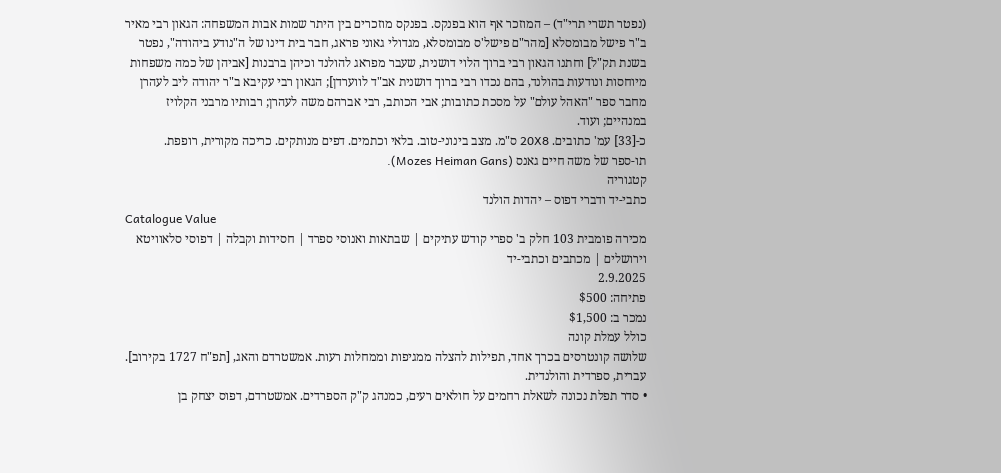(נפטר תשרי תרי"ד) – המוזכר אף הוא בפנקס. בפנקס מוזכרים בין היתר שמות אבות המשפחה: הגאון רבי מאיר ב"ר פישל מבומסלא [מהר"ם פישל'ס מבומסלא, מגדולי גאוני פראג, חבר בית דינו של ה"נודע ביהודה", נפטר בשנת תק"ל] וחתנו הגאון רבי ברוך הלוי דושנית, שעבר מפראג להולנד וכיהן ברבנות [אביהן של כמה משפחות מיוחסות ונודעות בהולנד, בהם נכדו רבי ברוך דושנית אב"ד לווערדן]; הגאון רבי עקיבא ב"ר יהודה ליב לעהרן מחבר ספר "האהל עולם" על מסכת כתובות; אבי הכותב, רבי אברהם משה לעהרן; רבותיו מרבני הקלויז במנהיים; ועוד.
כ-[33] עמ' כתובים. 20X8 ס"מ. מצב בינוני-טוב. בלאי וכתמים. דפים מנותקים. כריכה מקורית, רופפת.
תו-ספר של משה חיים גאנס (Mozes Heiman Gans).
קטגוריה
כתבי-יד ודברי דפוס – יהדות הולנד
Catalogue Value
מכירה פומבית 103 חלק ב' ספרי קודש עתיקים | שבתאות ואנוסי ספרד | חסידות וקבלה | דפוסי סלאוויטא וירושלים | מכתבים וכתבי-יד
2.9.2025
פתיחה: $500
נמכר ב: $1,500
כולל עמלת קונה
שלושה קונטרסים בכרך אחד, תפילות להצלה ממגיפות וממחלות רעות. אמשטרדם והאג, [תפ"ח 1727 בקירוב]. עברית, ספרדית והולנדית.
• סדר תפלת נכונה לשאלת רחמים על חולאים רעים, כמנהג ק"ק הספרדים. אמשטרדם, דפוס יצחק בן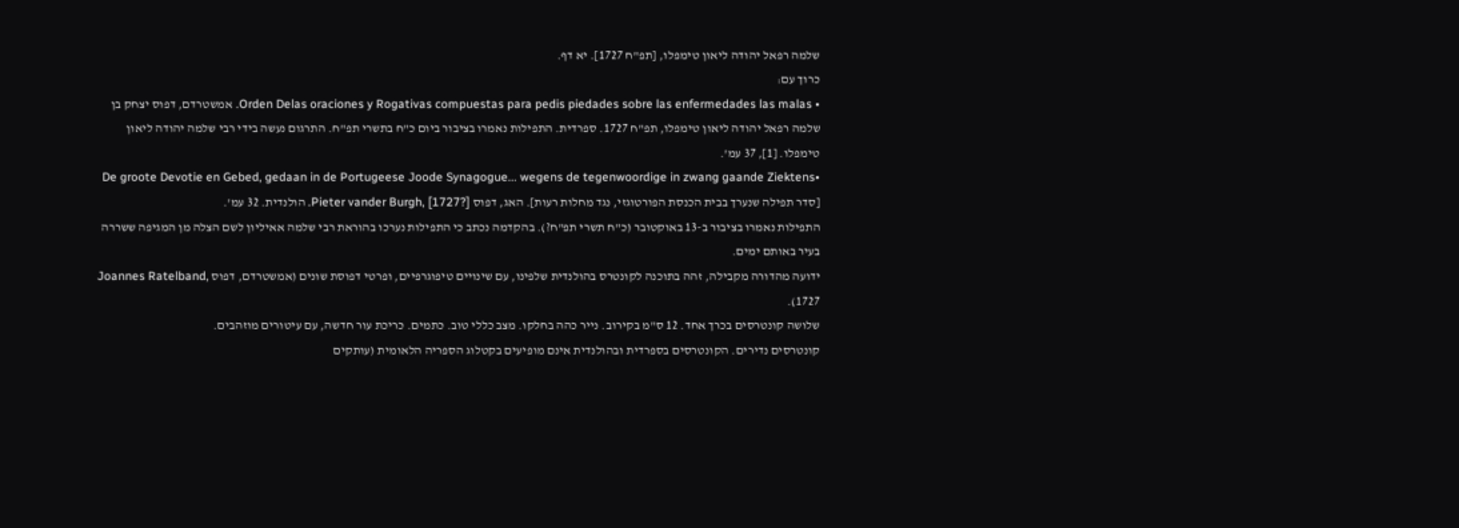שלמה רפאל יהודה ליאון טימפלו, [תפ"ח 1727]. יא דף.
כרוך עם:
• Orden Delas oraciones y Rogativas compuestas para pedis piedades sobre las enfermedades las malas. אמשטרדם, דפוס יצחק בן שלמה רפאל יהודה ליאון טימפלו, תפ"ח 1727. ספרדית. התפילות נאמרו בציבור ביום כ"ח בתשרי תפ"ח. התרגום נעשה בידי רבי שלמה יהודה ליאון טימפלו. [1], 37 עמ'.
•De groote Devotie en Gebed, gedaan in de Portugeese Joode Synagogue... wegens de tegenwoordige in zwang gaande Ziektens [סדר תפילה שנערך בבית הכנסת הפורטוגזי, נגד מחלות רעות]. האג, דפוס Pieter vander Burgh, [1727?]. הולנדית. 32 עמ'.
התפילות נאמרו בציבור ב-13 באוקטובר (כ"ח תשרי תפ"ח?). בהקדמה נכתב כי התפילות נערכו בהוראת רבי שלמה אאיליון לשם הצלה מן המגיפה ששררה בעיר באותם ימים.
ידועה מהדורה מקבילה, זהה בתוכנה לקונטרס בהולנדית שלפינו, עם שינויים טיפוגרפיים, ופרטי דפוסת שונים (אמשטרדם, דפוס Joannes Ratelband, 1727).
שלושה קונטרסים בכרך אחד. 12 ס"מ בקירוב. נייר כהה בחלקו. מצב כללי טוב. כתמים. כריכת עור חדשה, עם עיטורים מוזהבים.
קונטרסים נדירים. הקונטרסים בספרדית ובהולנדית אינם מופיעים בקטלוג הספריה הלאומית (עותקים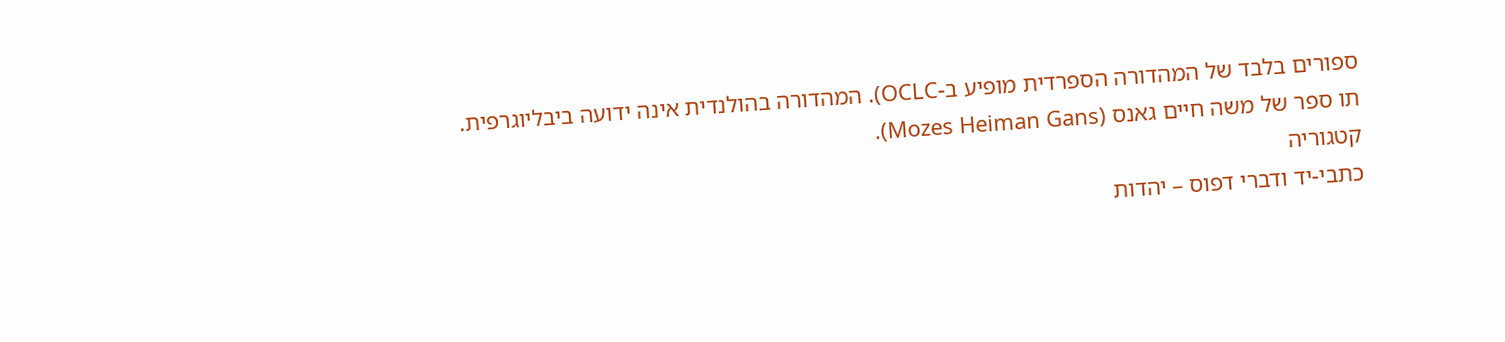ספורים בלבד של המהדורה הספרדית מופיע ב-OCLC). המהדורה בהולנדית אינה ידועה ביבליוגרפית.
תו ספר של משה חיים גאנס (Mozes Heiman Gans).
קטגוריה
כתבי-יד ודברי דפוס – יהדות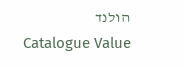הולנד
Catalogue Value